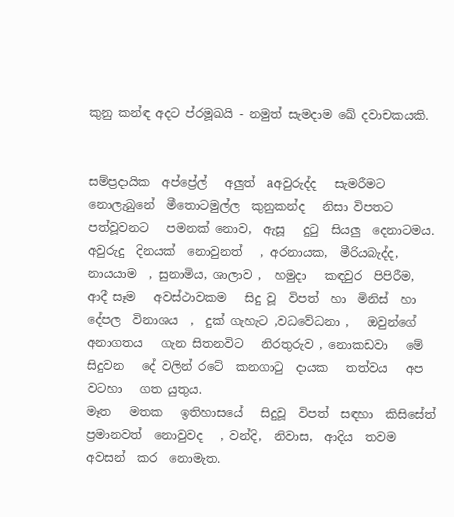කුනු කන්ඳ අදට ප්රමූඛයි - නමුත් සැමදාම ඛේ දවාචකයකි.


සම්ප්‍රදායික  අප්ප්‍රේල්   අලුත්  aඅවුරුද්ද   සැමරීමට   නොලැබුනේ  මීතොටමුල්ල  කුනුකන්ද   නිසා විපතට   පත්වූවනට   පමනක් නොව,  ඇසූ   දුටු  සියලු  දෙනාටමය.   අවුරුදු  දිනයක්  නොවුනත්   , අරනායක,  මීරියබැද්ද,   නායයාම  , සුනාමිය, ශාලාව ,  හමුදා   කඳවුර  පිපිරීම,   ආදී සෑම   අවස්ථාවකම   සිදු වූ  විපත්  හා  මිනිස්  හා  දේපල  විනාශය  ,  දුක් ගැහැට ,වධවේධනා ,   ඔවුන්ගේ   අනාගතය   ගැන සිතනවිට   නිරතුරුව , නොකඩවා   මේ  සිදුවන   දේ වලින් රටේ  කනගාටු  දායක   තත්වය   අප වටහා   ගත යුතුය.                                                                                                                                  මෑත   මතක   ඉතිහාසයේ   සිදුවූ  විපත්  සඳහා  කිසිසේත්   ප්‍රමානවත්  නොවුවද   , වන්දි,  නිවාස,  ආදිය  තවම   අවසන්  කර  නොමැත.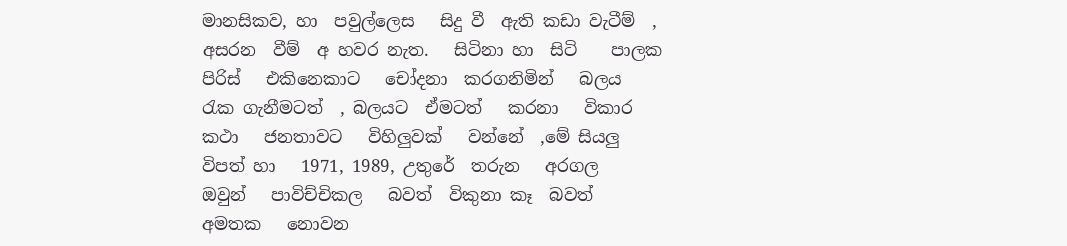මානසිකව, හා  පවුල්ලෙස   සිදු වී  ඇති කඩා වැටීම්  ,  අසරන  වීම්  අ හවර නැත.   සිටිනා හා  සිටි    පාලක  පිරිස්   එකිනෙකාට   චෝදනා  කරගනිමින්   බලය   රැක ගැනීමටත්  , බලයට  ඒමටත්   කරනා   විකාර  කථා   ජනතාවට   විහිලුවක්   වන්නේ  ,මේ සියලු  විපත් හා   1971, 1989, උතුරේ  තරුන   අරගල   ඔවුන්   පාවිච්චිකල   බවත්  විකුනා කෑ  බවත්  අමතක   නොවන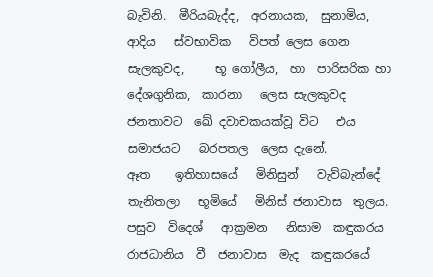බැවිනි.  මීරියබැද්ද,  අරනායක,  සුනාමිය,  ආදිය   ස්වභාවික   විපත් ලෙස ගෙන සැලකුවද,     භූ ගෝලීය,  හා  පාරිසරික හා   දේශගුනික,  කාරනා   ලෙස සැලකුවද     ජනතාවට  ඛේ දවාචකයක්වූ විට   එය  සමාජයට   බරපතල  ලෙස දැනේ.                                                            ඈත    ඉතිහාසයේ   මිනිසුන්   වැව්බැන්දේ   තැනිතලා   භූමියේ   මිනිස් ජනාවාස  තුලය. පසුව  විදෙශ්   ආක්‍රමන   නිසාම  කඳුකරය  රාජධානිය  වී  ජනාවාස  මැද  කඳුකරයේ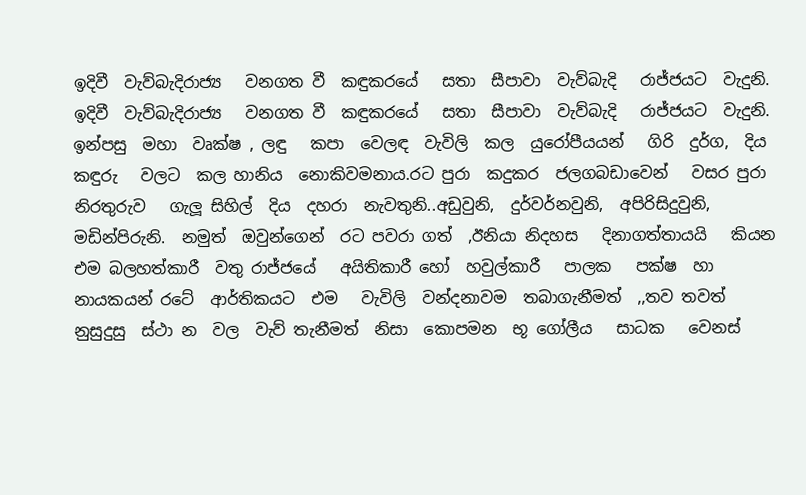ඉදිවී  වැව්බැදිරාජ්‍ය   වනගත වී  කඳුකරයේ   සතා  සීපාවා  වැව්බැදි   රාජ්ජයට  වැදුනි. ඉදිවී  වැව්බැදිරාජ්‍ය   වනගත වී  කඳුකරයේ   සතා  සීපාවා  වැව්බැදි   රාජ්ජයට  වැදුනි.  ඉන්පසු  මහා  වෘක්ෂ , ලඳු   කපා  වෙලඳ  වැවිලි  කල  යුරෝපීයයන්   ගිරි  දුර්ග,  දිය කඳුරු   වලට  කල හානිය  නොකිවමනාය.රට පුරා  කදුකර  ජලගබඩාවෙන්   වසර පුරා  නිරතුරුව   ගැලූ සිහිල්  දිය  දහරා  නැවතුනි..අඩුවුනි,  දුර්වර්නවුනි,  අපිරිසිදුවුනි,   මඩින්පිරුනි.  නමුත්  ඔවුන්ගෙන්  රට පවරා ගත්  ,ඊනියා නිදහස   දිනාගත්තායයි   කියන  එම බලහත්කාරී  වතු රාජ්ජයේ   අයිතිකාරී හෝ  හවුල්කාරී   පාලක   පක්ෂ  හා  නායකයන් රටේ  ආර්තිකයට  එම   වැවිලි  වන්දනාවම  තබාගැනීමත්  ,,තව තවත්   නුසුදුසු  ස්ථා න  වල  වැව් තැනීමත්  නිසා  කොපමන  භූ ගෝලීය   සාධක   වෙනස්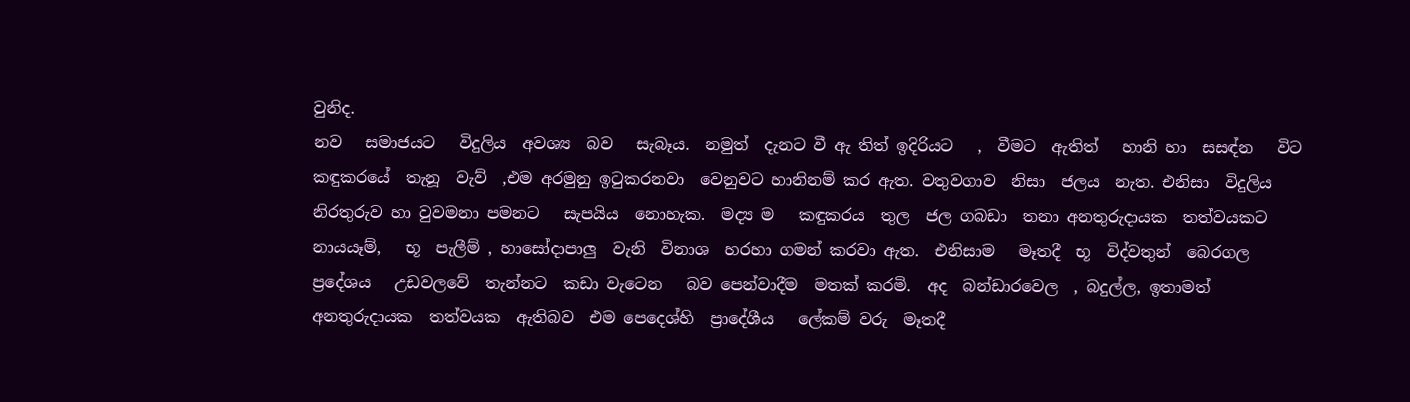වුනිද.                                                                                                                                      නව   සමාජයට   විදුලිය  අවශ්‍ය  බව   සැබෑය.  නමුත්  දැනට වී ඇ තිත් ඉදිරියට   ,  වීමට  ඇතිත්   හානි හා  සසඳ්න   විට  කඳුකරයේ  තැනූ  වැව්  ,එම අරමුනු ඉටුකරනවා  වෙනුවට හානිනම් කර ඇත. වතුවගාව  නිසා  ජලය  නැත. එනිසා  විදුලිය  නිරතුරුව හා වුවමනා පමනට   සැපයිය  නොහැක.  මද්‍ය ම   කඳුකරය  තුල  ජල ගබඩා  තනා අනතුරුදායක  තත්වයකට   නායයෑම්,   භූ  පැලීම් , හාසෝදාපාලු  වැනි  විනාශ  හරහා ගමන් කරවා ඇත.  එනිසාම   මෑතදී  භූ  විද්වතුන්  බෙරගල  ප්‍රදේශය   උඩවලවේ  තැන්නට  කඩා වැටෙන   බව පෙන්වාදීම  මතක් කරමි.  අද  බන්ඩාරවෙල  , බදුල්ල, ඉතාමත් අනතුරුදායක  තත්වයක  ඇතිබව  එම පෙදෙශ්හි  ප්‍රාදේශීය   ලේකම් වරු  මෑතදී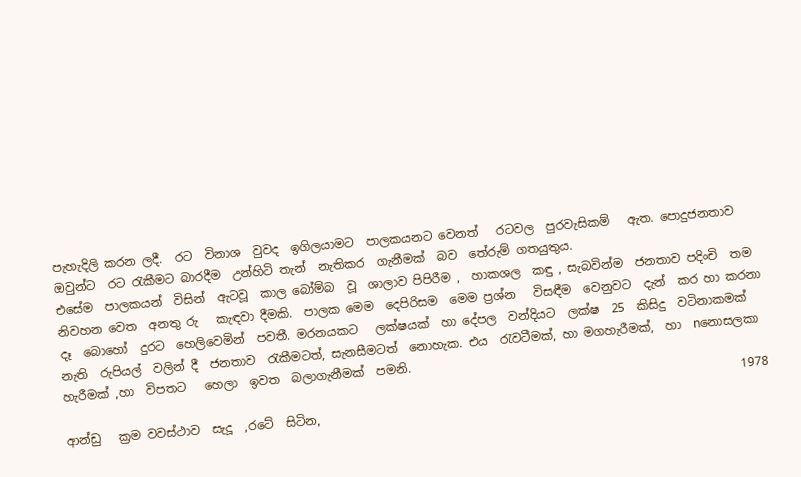පැහැදිලි කරන ලදී.  රට  විනාශ  වුවද  ඉගිලයාමට  පාලකයනට වෙනත්   රටවල  පුරවැසිකම්   ඇත. පොදුජනතාව  ඔවුන්ට  රට රැකීමට බාරදීම  උන්හිටි තැන්  නැතිකර  ගැනීමක්  බව  තේරුම් ගතයුතුය.                                                                                            එසේම  පාලකයන්  විසින්  ඇටවූ  කාල බෝම්බ  වූ  ශාලාව පිපිරීම ,  හාකශල  කඳු , සැබවින්ම  ජනතාව පදිංචි  තම නිවහන වෙත  අනතු රු   කැඳවා දීමකි.  පාලක මෙම  දෙපිරිසම  මෙම ප්‍රශ්න   විසඳීම  වෙනුවට  දැන්  කර හා කරනා  දෑ  බොහෝ  දුරට  හෙලිවෙමින්  පවතී. මරනයකට   ලක්ෂයක්  හා දේපල  වන්දියට  ලක්ෂ  25  කිසිදු  වටිනාකමක්  නැති  රුපියල්  වලින් දී  ජනතාව  රැකීමටත්, සැනසීමටත්  නොහැක. එය  රැවටීමක්, හා මගහැරීමක්,  හා  nනොසලකා හැරීමක් ,හා  විපතට   හෙලා  ඉවත  බලාගැනීමක්  පමනි.
                                                                                                                 1978 ආන්ඩු   ක්‍රම වවස්ථාව  සැදූ  ,රටේ  සිටින,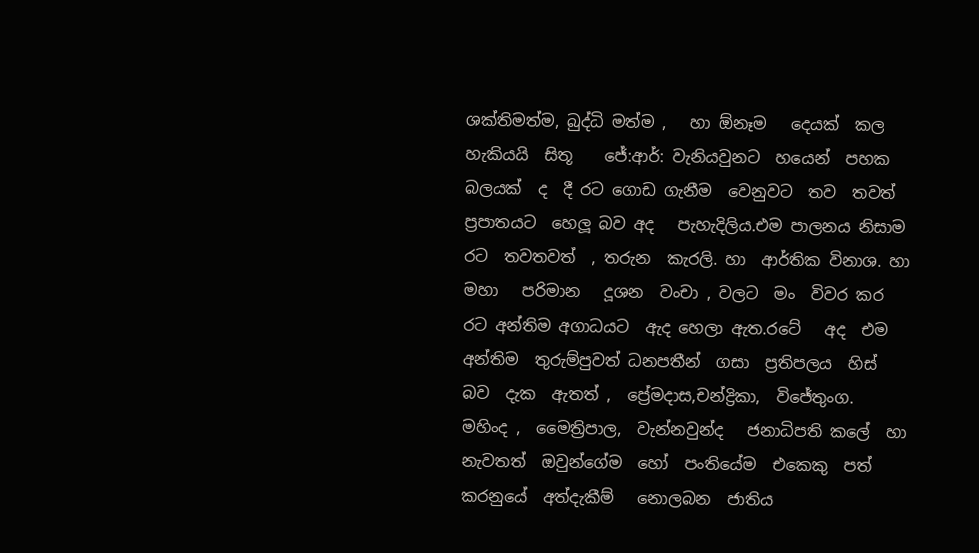ශක්තිමත්ම, බුද්ධි මත්ම ,   හා ඕනෑම   දෙයක්  කල හැකියයි  සිතූ    ජේ:ආර්: වැනියවුනට  හයෙන්  පහක  බලයක්  ද  දී රට ගොඩ ගැනීම  වෙනුවට  තව  තවත්  ප්‍රපාතයට  හෙලූ බව අද   පැහැදිලිය.එම පාලනය නිසාම   රට  තවතවත්  , තරුන  කැරලි. හා  ආර්තික විනාශ. හා   මහා   පරිමාන   දූශන  වංචා , වලට  මං  විවර කර  රට අන්තිම අගාධයට  ඇද හෙලා ඇත.රටේ   අද  එම අන්තිම  තුරුම්පුවත් ධනපතීන්  ගසා  ප්‍රතිපලය  හිස් බව  දැක  ඇතත් ,  ප්‍රේමදාස,චන්ද්‍රිකා,  විජේතුංග.   මහිංද ,  මෛත්‍රිපාල,  වැන්නවුන්ද   ජනාධිපති කලේ  හා  නැවතත්  ඔවුන්ගේම  හෝ  පංතියේම  එකෙකු  පත් කරනුයේ  අත්දැකීම්   නොලබන  ජාතිය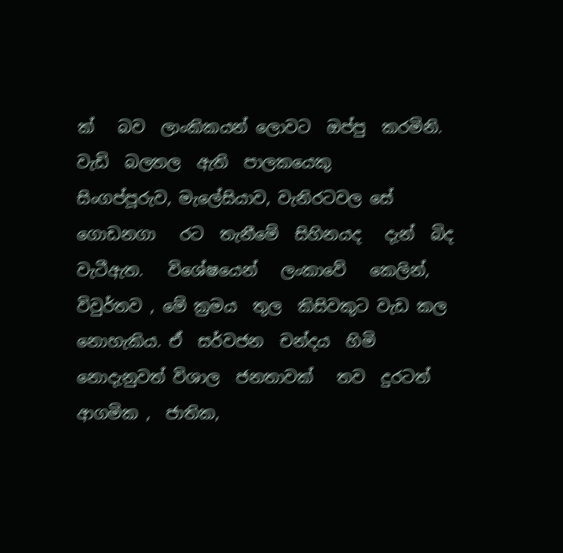ක්   බව  ලාංකිකයන් ලොවට  ඔප්පු  කරමිනි.                                                               වැඩි  බලතල  ඇති  පාලකයෙකු     සිංගප්පූරුව, මැලේසියාව, වැනිරටවල සේ  ගොඩනගා   රට  තැනීමේ  සිහිනයද   දැන්  බිද වැටීඇත.   විශේෂයෙන්   ලංකාවේ   කෙලින්,  විවුර්තව , මේ ක්‍රමය  තුල  කිසිවකුට වැඩ කල  නොහැකිය. ඒ  සර්වජන  චන්දය  හිමි නොදැනුවත් විශාල  ජනතාවක්   තව  දුරටත්  ආගමික ,  ජාතික,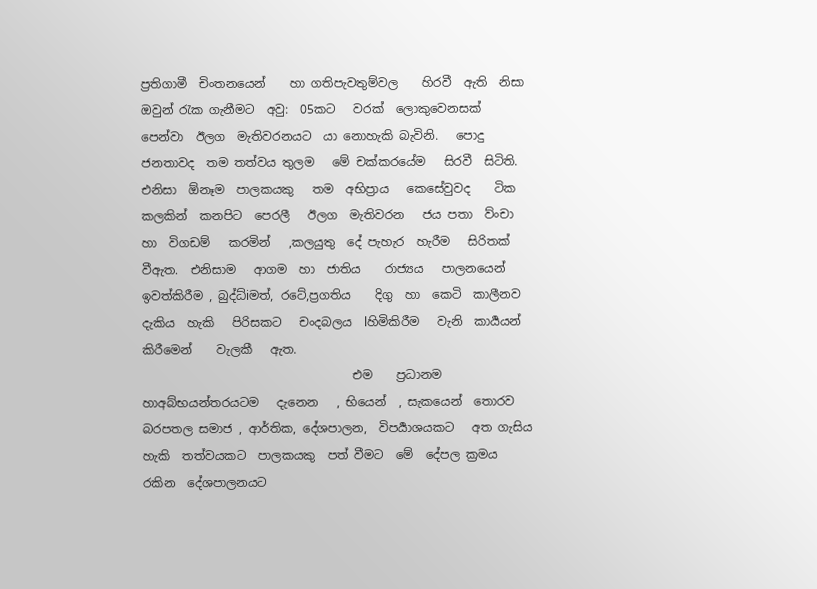ප්‍රතිගාමී  චිංතනයෙන්    හා ගතිපැවතුම්වල    හිරවී  ඇති  නිසා  ඔවුන් රැක ගැනීමට  අවු:  05කට   වරක්  ලොකුවෙනසක්   පෙන්වා  ඊලග  මැතිවරනයට  යා නොහැකි බැවිනි.   පොදු  ජනතාවද  තම තත්වය තුලම   මේ චක්කරයේම   සිරවී  සිටිති.   එනිසා  ඕනෑම  පාලකයකු   තම  අභිප්‍රාය   කෙසේවුවද    ටික කලකින්  කනපිට  පෙරලී   ඊලග  මැතිවරන   ජය පතා  ව්ංචා  හා  විගඩම්   කරමින්   ,කලයුතු  දේ පැහැර  හැරීම   සිරිතක් වීඇත.  එනිසාම   ආගම  හා  ජාතිය    රාජ්‍යය   පාලනයෙන්  ඉවත්කිරීම , බුද්ධ්iමත්, රටේ,ප්‍රගතිය    දිගු  හා  කෙටි  කාලීනව   දැකිය  හැකි   පිරිසකට   චංදබලය  lහිමිකිරීම   වැනි  කාර්‍යයන්   කිරීමෙන්    වැලකී   ඇත.
                                   එම    ප්‍රධානම   හාඅබ්භයන්තරයටම   දැනෙන   , භියෙන්  , සැකයෙන්  තොරව   බරපතල සමාජ , ආර්තික, දේශපාලන,  විපර්‍යාශයකට   අත ගැසිය  හැකි  තත්වයකට  පාලකයකු  පත් වීමට  මේ  දේපල ක්‍රමය   රකින  දේශපාලනයට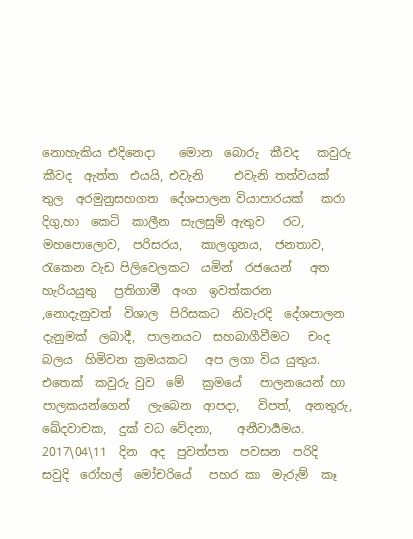නොහැකිය එදිනෙදා    මොන  බොරු  කීවද   කවුරු  කීවද  ඇත්ත  එයයි, එවැනි     එවැනි තත්වයක්  තුල  අරමුනුසහගත  දේශපාලන වියාපාරයක්   කරා දිගු,හා  කෙටි  කාලීන  සැලසුම් ඇතුව   රට,    මහපොලොව,  පරිසරය,   කාලගුනය,  ජනතාව,   රැකෙන වැඩ පිලිවෙලකට  යමින්  රජයෙන්   අත  හැරියයුතු   ප්‍රතිගාමී  අංග  ඉවත්කරන    ,නොදැනුවත්  විශාල  පිරිසකට  නිවැරදි  දේශපාලන දැනුමක්  ලබාදී,  පාලනයට  සහබාගීවීමට   චංද බලය  හිමිවන ක්‍රමයකට   අප ලගා විය යුතුය.   එතෙක්  කවුරු වුව  මේ   ක්‍රමයේ   පාලනයෙන් හා  පාලකයන්ගෙන්   ලැබෙන  ආපදා,   විපත්,  අනතුරු,   ඛේදවාචක,  දුක් වධ වේදනා,    අනීවාර්‍යමය.   2017\04\11  දින  අද  පුවත්පත  පවසන  පරිදි       සවුදි  රෝහල්  මෝචරියේ   පහර කා  මැරුම්  කෑ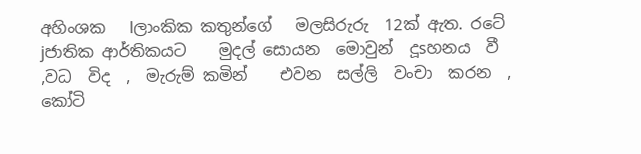අහිංශක   lලාංකික කතුන්ගේ   මලසිරුරු  12ක් ඇත. රටේ  jජාතික ආර්තිකයට    මුදල් සොයන  මොවුන්  දූsහනය  වී  ,වධ  විද  ,  මැරුම් කමින්    එවන  සල්ලි  වංචා  කරන  , කෝටි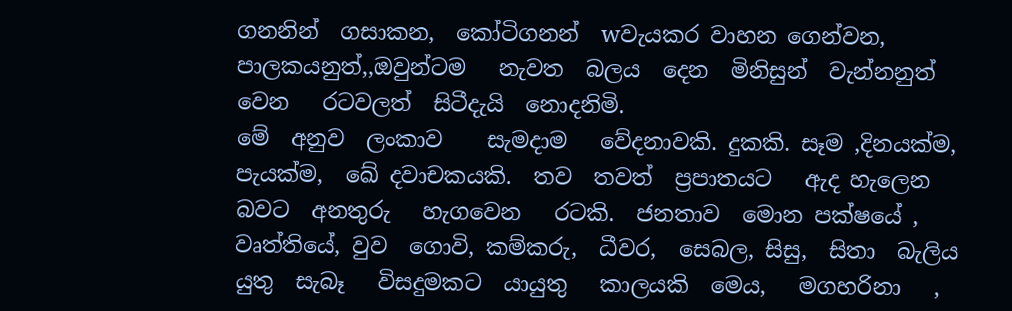ගනනින්  ගසාකන,  කෝටිගනන්  wවැයකර වාහන ගෙන්වන,   පාලකයනුත්,,ඔවුන්ටම   නැවත  බලය  දෙන  මිනිසුන්  වැන්නනුත්  වෙන   රටවලත්  සිටීදැයි  නොදනිමි.                                                                                                                     මේ  අනුව  ලංකාව    සැමදාම   වේදනාවකි. දුකකි. සෑම ,දිනයක්ම,  පැයක්ම,  ඛේ දවාචකයකි.  තව  තවත්  ප්‍රපාතයට   ඇද හැලෙන   බවට  අනතුරු   හැගවෙන   රටකි.  ජනතාව  මොන පක්ෂයේ , වෘත්තියේ, වුව  ගොවි, කම්කරු,  ධීවර,  සෙබල, සිසු,  සිතා  බැලිය  යුතු  සැබෑ   විසදුමකට  යායුතු   කාලයකි  මෙය,   මගහරිනා   ,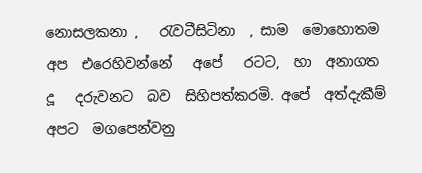නොසලකනා ,   රැවටීසිටිනා  , සාම  මොහොතම   අප  එරෙහිවන්නේ   අපේ   රටට,  හා  අනාගත         දූ   දරුවනට  බව  සිහිපත්කරමි. අපේ  අත්දැකීම්   අපට  මගපෙන්වනු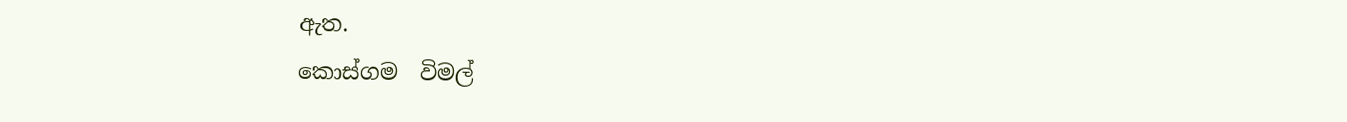ඇත.                                                                                                                                                                          කොස්ගම  විමල්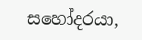සහෝදරයා,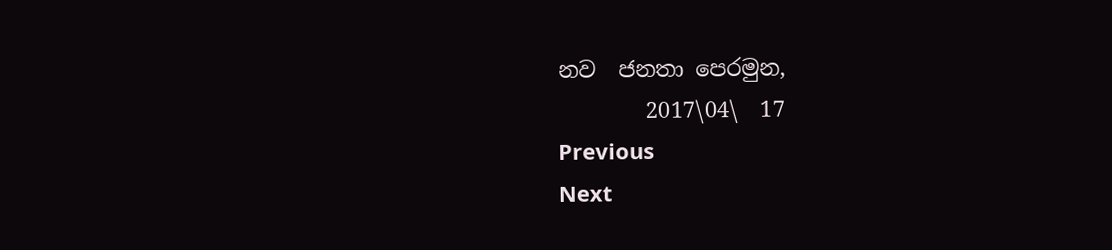නව  ජනතා පෙරමුන,
        2017\04\  17
Previous
Next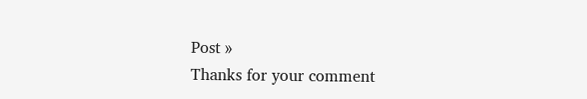Post »
Thanks for your comment